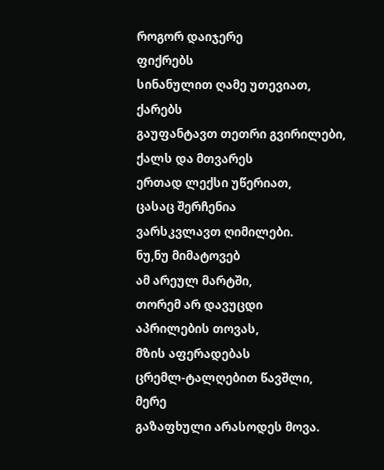როგორ დაიჯერე
ფიქრებს
სინანულით ღამე უთევიათ,
ქარებს
გაუფანტავთ თეთრი გვირილები,
ქალს და მთვარეს
ერთად ლექსი უწერიათ,
ცასაც შერჩენია
ვარსკვლავთ ღიმილები.
ნუ,ნუ მიმატოვებ
ამ არეულ მარტში,
თორემ არ დავუცდი
აპრილების თოვას,
მზის აფერადებას
ცრემლ-ტალღებით წავშლი,
მერე
გაზაფხული არასოდეს მოვა.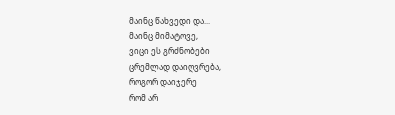მაინც წახვედი და...
მაინც მიმატოვე,
ვიცი ეს გრძნობები
ცრემლად დაიღვრება,
როგორ დაიჯერე
რომ არ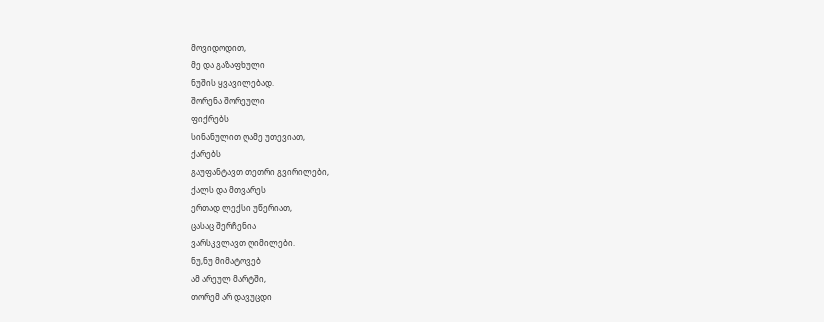მოვიდოდით,
მე და გაზაფხული
ნუშის ყვავილებად.
შორენა შორეული
ფიქრებს
სინანულით ღამე უთევიათ,
ქარებს
გაუფანტავთ თეთრი გვირილები,
ქალს და მთვარეს
ერთად ლექსი უწერიათ,
ცასაც შერჩენია
ვარსკვლავთ ღიმილები.
ნუ,ნუ მიმატოვებ
ამ არეულ მარტში,
თორემ არ დავუცდი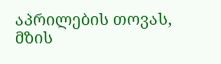აპრილების თოვას,
მზის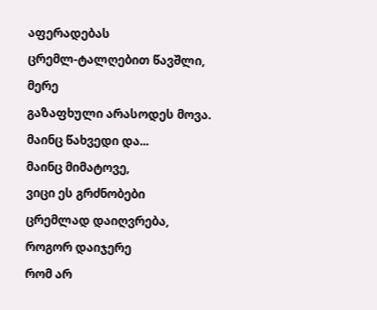აფერადებას
ცრემლ-ტალღებით წავშლი,
მერე
გაზაფხული არასოდეს მოვა.
მაინც წახვედი და...
მაინც მიმატოვე,
ვიცი ეს გრძნობები
ცრემლად დაიღვრება,
როგორ დაიჯერე
რომ არ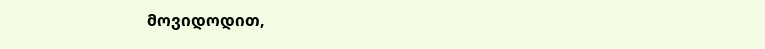მოვიდოდით,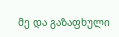მე და გაზაფხული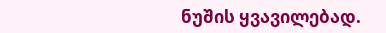ნუშის ყვავილებად.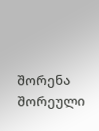შორენა შორეული